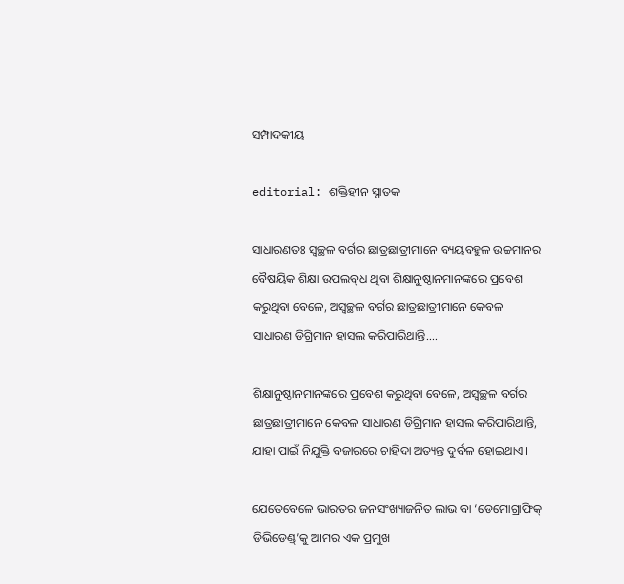ସମ୍ପାଦକୀୟ

editorial: ଶକ୍ତିହୀନ ସ୍ନାତକ

ସାଧାରଣତଃ ସ୍ବଚ୍ଛଳ ବର୍ଗର ଛାତ୍ରଛାତ୍ରୀମାନେ ବ୍ୟୟବହୁଳ ଉଚ୍ଚମାନର ବୈଷୟିକ ଶିକ୍ଷା ଉପଲବ୍‌ଧ ଥିବା ଶିକ୍ଷାନୁଷ୍ଠାନମାନଙ୍କରେ ପ୍ରବେଶ କରୁଥିବା ବେଳେ, ଅସ୍ବଚ୍ଛଳ ବର୍ଗର ଛାତ୍ରଛାତ୍ରୀମାନେ କେବଳ ସାଧାରଣ ଡିଗ୍ରିମାନ ହାସଲ କରିପାରିଥାନ୍ତି....

ଶିକ୍ଷାନୁଷ୍ଠାନମାନଙ୍କରେ ପ୍ରବେଶ କରୁଥିବା ବେଳେ, ଅସ୍ବଚ୍ଛଳ ବର୍ଗର ଛାତ୍ରଛାତ୍ରୀମାନେ କେବଳ ସାଧାରଣ ଡିଗ୍ରିମାନ ହାସଲ କରିପାରିଥାନ୍ତି, ଯାହା ପାଇଁ ନିଯୁକ୍ତି ବଜାରରେ ଚାହିଦା ଅତ୍ୟନ୍ତ ଦୁର୍ବଳ ହୋଇଥାଏ।

ଯେତେବେଳେ ଭାରତର ଜନସଂଖ୍ୟାଜନିତ ଲାଭ ବା ‘ଡେମୋଗ୍ରାଫିକ୍ ଡିଭିଡେଣ୍ଡ୍’କୁ ଆମର ଏକ ପ୍ରମୁଖ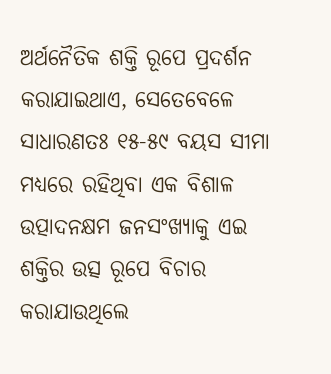ଅର୍ଥନୈତିକ ଶକ୍ତି ରୂପେ ପ୍ରଦର୍ଶନ କରାଯାଇଥାଏ, ସେତେବେଳେ ସାଧାରଣତଃ ୧୫-୫୯ ବୟସ ସୀମା ମଧ୍ୟରେ ରହିଥିବା ଏକ ବିଶାଳ ଉତ୍ପାଦନକ୍ଷମ ଜନସଂଖ୍ୟାକୁ ଏଇ ଶକ୍ତିର ଉତ୍ସ ରୂପେ ବିଚାର କରାଯାଉଥିଲେ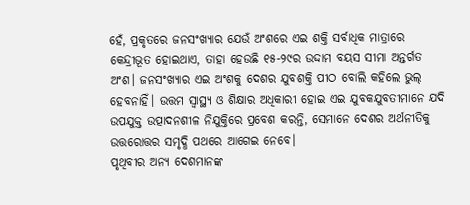ହେଁ, ପ୍ରକୃତରେ ଜନସଂଖ୍ୟାର ଯେଉଁ ଅଂଶରେ ଏଇ ଶକ୍ତି ସର୍ବାଧିକ ମାତ୍ରାରେ କେନ୍ଦ୍ରୀଭୂତ ହୋଇଥାଏ, ତାହା ହେଉଛି ୧୫-୨୯ର ଉଦ୍ଦାମ ବୟସ ସୀମା ଅନ୍ତର୍ଗତ ଅଂଶ। ଜନସଂଖ୍ୟାର ଏଇ ଅଂଶକୁ ଦେଶର ଯୁବଶକ୍ତି ପୀଠ ବୋଲି କହିଲେ ଭୁଲ୍ ହେବନାହିଁ। ଉତ୍ତମ ସ୍ବାସ୍ଥ୍ୟ ଓ ଶିକ୍ଷାର ଅଧିକାରୀ ହୋଇ ଏଇ ଯୁବକଯୁବତୀମାନେ ଯଦି ଉପଯୁକ୍ତ ଉତ୍ପାଦନଶୀଳ ନିଯୁକ୍ତିରେ ପ୍ରବେଶ କରନ୍ତି, ସେମାନେ ଦେଶର ଅର୍ଥନୀତିକୁ ଉତ୍ତରୋତ୍ତର ସମୃଦ୍ଧି ପଥରେ ଆଗେଇ ନେବେ।
ପୃଥିବୀର ଅନ୍ୟ ଦେଶମାନଙ୍କ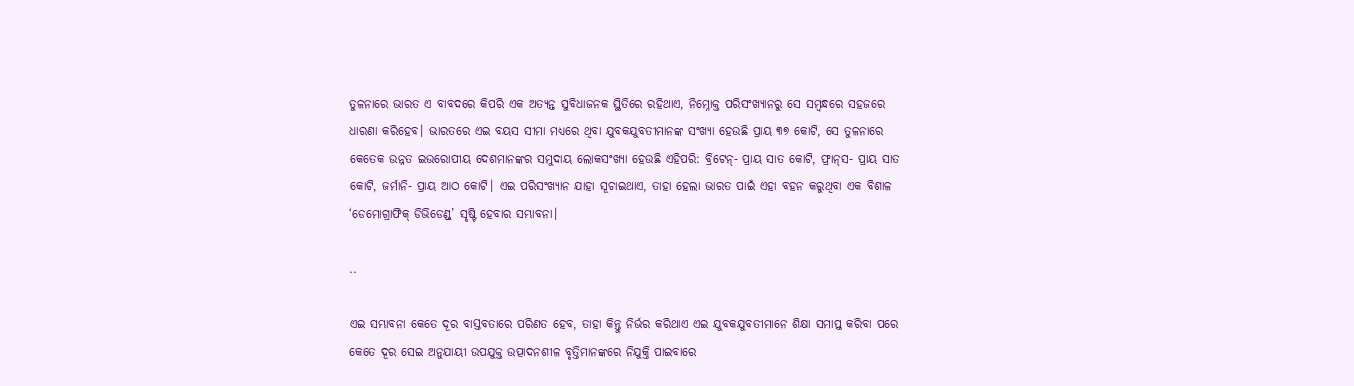ତୁଳନାରେ ଭାରତ ଏ ବାବଦରେ କିପରି ଏକ ଅତ୍ୟନ୍ତ ସୁବିଧାଜନକ ସ୍ଥିତିରେ ରହିଥାଏ, ନିମ୍ନୋକ୍ତ ପରିସଂଖ୍ୟାନରୁ ସେ ସମ୍ବନ୍ଧରେ ସହଜରେ ଧାରଣା କରିହେବ। ଭାରତରେ ଏଇ ବୟସ ସୀମା ମଧ୍ୟରେ ଥିବା ଯୁବକଯୁବତୀମାନଙ୍କ ସଂଖ୍ୟା ହେଉଛି ପ୍ରାୟ ୩୭ କୋଟି, ସେ ତୁଳନାରେ କେତେକ ଉନ୍ନତ ଇଉରୋପୀୟ ଦେଶମାନଙ୍କର ସମୁଦାୟ ଲୋକସଂଖ୍ୟା ହେଉଛି ଏହିପରି: ବ୍ରିଟେନ୍- ପ୍ରାୟ ସାତ କୋଟି, ଫ୍ରାନ୍‌ସ- ପ୍ରାୟ ସାତ କୋଟି, ଜର୍ମାନି- ପ୍ରାୟ ଆଠ କୋଟି। ଏଇ ପରିସଂଖ୍ୟାନ ଯାହା ସୂଚାଇଥାଏ, ତାହା ହେଲା ଭାରତ ପାଇଁ ଏହା ବହନ କରୁଥିବା ଏକ ବିଶାଳ ‘ଡେମୋଗ୍ରାଫିକ୍ ଡିଭିଡେଣ୍ଡ୍’ ସୃଷ୍ଟି ହେବାର ସମ୍ଭାବନା।

..

ଏଇ ସମ୍ଭାବନା କେତେ ଦୂର ବାସ୍ତବତାରେ ପରିଣତ ହେବ, ତାହା କିନ୍ତୁ ନିର୍ଭର କରିଥାଏ ଏଇ ଯୁବକଯୁବତୀମାନେ ଶିକ୍ଷା ସମାପ୍ତ କରିବା ପରେ କେତେ ଦୂର ସେଇ ଅନୁଯାୟୀ ଉପଯୁକ୍ତ ଉତ୍ପାଦନଶୀଳ ବୃତ୍ତିମାନଙ୍କରେ ନିଯୁକ୍ତି ପାଇବାରେ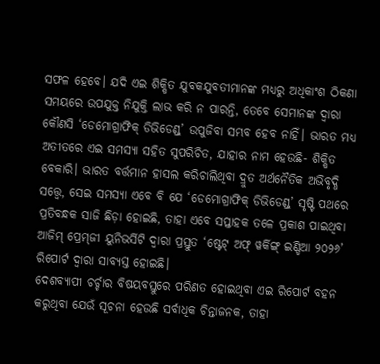ସଫଳ ହେବେ। ଯଦି ଏଇ ଶିକ୍ଷିତ ଯୁବକଯୁବତୀମାନଙ୍କ ମଧ୍ୟରୁ ଅଧିକାଂଶ ଠିକଣା ସମୟରେ ଉପଯୁକ୍ତ ନିଯୁକ୍ତି ଲାଭ କରି ନ ପାରନ୍ତି, ତେବେ ସେମାନଙ୍କ ଦ୍ବାରା କୌଣସି ‘ଡେମୋଗ୍ରାଫିକ୍ ଡିଭିଡେଣ୍ଡ୍’ ଉପୁଜିବା ସମ୍ଭବ ହେବ ନାହିଁ। ଭାରତ ମଧ୍ୟ ଅତୀତରେ ଏଇ ସମସ୍ୟା ସହିତ ସୁପରିଚିତ, ଯାହାର ନାମ ହେଉଛି- ଶିକ୍ଷିତ ବେକାରି। ଭାରତ ବର୍ତ୍ତମାନ ହାସଲ କରିଚାଲିଥିବା ଦ୍ରୁତ ଅର୍ଥନୈତିକ ଅଭିବୃଦ୍ଧି ସତ୍ତ୍ବେ, ସେଇ ସମସ୍ୟା ଏବେ ବି ଯେ ‘ଡେମୋଗ୍ରାଫିକ୍ ଡିଭିଡେଣ୍ଡ୍’ ସୃଷ୍ଟି ପଥରେ ପ୍ରତିବନ୍ଧକ ସାଜି ଛିଡ଼ା ହୋଇଛି, ତାହା ଏବେ ସପ୍ତାହକ ତଳେ ପ୍ରକାଶ ପାଇଥିବା ଆଜିମ୍ ପ୍ରେମ୍‌ଜୀ ୟୁନିଭର୍ସିଟି ଦ୍ବାରା ପ୍ରସ୍ତୁତ ‘ଷ୍ଟେଟ୍ ଅଫ୍ ୱର୍କିଙ୍ଗ୍ ଇଣ୍ଡିଆ ୨୦୨୬’ ରିପୋର୍ଟ ଦ୍ବାରା ସାବ୍ୟସ୍ତ ହୋଇଛି।
ଦେଶବ୍ୟାପୀ ଚର୍ଚ୍ଚାର ବିଷୟବସ୍ତୁରେ ପରିଣତ ହୋଇଥିବା ଏଇ ରିପୋର୍ଟ ବହନ କରୁଥିବା ଯେଉଁ ସୂଚନା ହେଉଛି ସର୍ବାଧିକ ଚିନ୍ତାଜନକ, ତାହା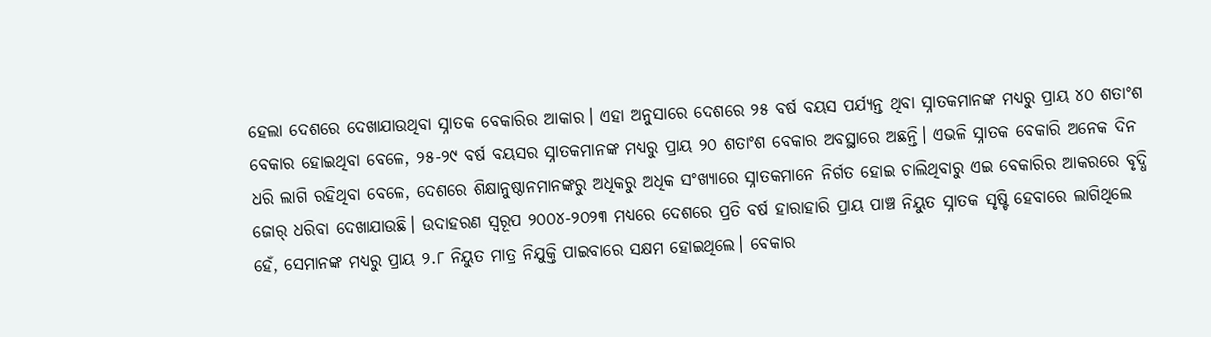ହେଲା ଦେଶରେ ଦେଖାଯାଉଥିବା ସ୍ନାତକ ବେକାରିର ଆକାର। ଏହା ଅନୁସାରେ ଦେଶରେ ୨୫ ବର୍ଷ ବୟସ ପର୍ଯ୍ୟନ୍ତ ଥିବା ସ୍ନାତକମାନଙ୍କ ମଧ୍ୟରୁ ପ୍ରାୟ ୪୦ ଶତାଂଶ ବେକାର ହୋଇଥିବା ବେଳେ, ୨୫-୨୯ ବର୍ଷ ବୟସର ସ୍ନାତକମାନଙ୍କ ମଧ୍ୟରୁ ପ୍ରାୟ ୨୦ ଶତାଂଶ ବେକାର ଅବସ୍ଥାରେ ଅଛନ୍ତି। ଏଭଳି ସ୍ନାତକ ବେକାରି ଅନେକ ଦିନ ଧରି ଲାଗି ରହିଥିବା ବେଳେ, ଦେଶରେ ଶିକ୍ଷାନୁଷ୍ଠାନମାନଙ୍କରୁ ଅଧିକରୁ ଅଧିକ ସଂଖ୍ୟାରେ ସ୍ନାତକମାନେ ନିର୍ଗତ ହୋଇ ଚାଲିଥିବାରୁ ଏଇ ବେକାରିର ଆକରରେ ବୃଦ୍ଧି ଜୋର୍ ଧରିବା ଦେଖାଯାଉଛି। ଉଦାହରଣ ସ୍ବରୂପ ୨୦୦୪-୨୦୨୩ ମଧ୍ୟରେ ଦେଶରେ ପ୍ରତି ବର୍ଷ ହାରାହାରି ପ୍ରାୟ ପାଞ୍ଚ ନିୟୁତ ସ୍ନାତକ ସୃଷ୍ଟି ହେବାରେ ଲାଗିଥିଲେ ହେଁ, ସେମାନଙ୍କ ମଧ୍ୟରୁ ପ୍ରାୟ ୨.୮ ନିୟୁତ ମାତ୍ର ନିଯୁକ୍ତି ପାଇବାରେ ସକ୍ଷମ ହୋଇଥିଲେ। ବେକାର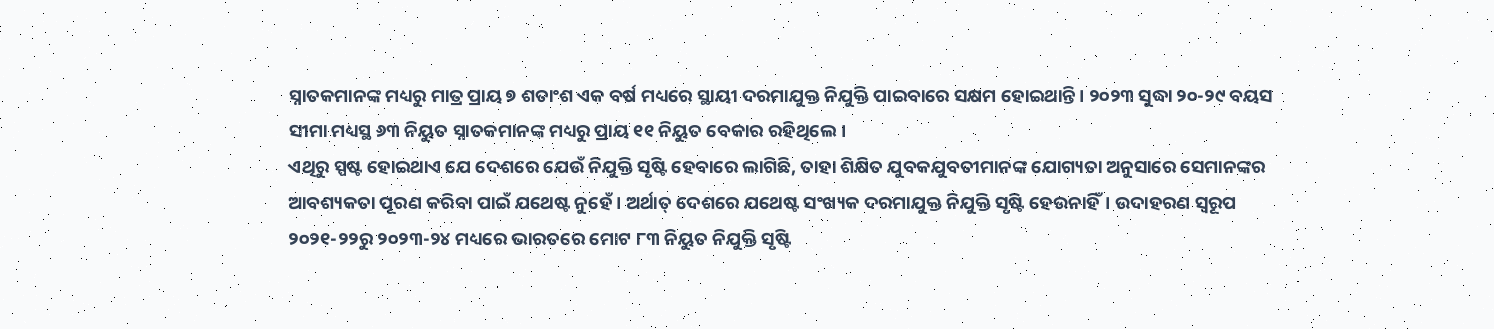ସ୍ନାତକମାନଙ୍କ ମଧ୍ୟରୁ ମାତ୍ର ପ୍ରାୟ ୭ ଶତାଂଶ ଏକ ବର୍ଷ ମଧ୍ୟରେ ସ୍ଥାୟୀ ଦରମାଯୁକ୍ତ ନିଯୁକ୍ତି ପାଇବାରେ ସକ୍ଷମ ହୋଇଥାନ୍ତି। ୨୦୨୩ ସୁଦ୍ଧା ୨୦-୨୯ ବୟସ ସୀମା ମଧ୍ୟସ୍ଥ ୬୩ ନିୟୁତ ସ୍ନାତକମାନଙ୍କ ମଧ୍ୟରୁ ପ୍ରାୟ ୧୧ ନିୟୁତ ବେକାର ରହିଥିଲେ।
ଏଥିରୁ ସ୍ପଷ୍ଟ ହୋଇଥାଏ ଯେ ଦେଶରେ ଯେଉଁ ନିଯୁକ୍ତି ସୃଷ୍ଟି ହେବାରେ ଲାଗିଛି, ତାହା ଶିକ୍ଷିତ ଯୁବକଯୁବତୀମାନଙ୍କ ଯୋଗ୍ୟତା ଅନୁସାରେ ସେମାନଙ୍କର ଆବଶ୍ୟକତା ପୂରଣ କରିବା ପାଇଁ ଯଥେଷ୍ଟ ନୁହେଁ। ଅର୍ଥାତ୍ ଦେଶରେ ଯଥେଷ୍ଟ ସଂଖ୍ୟକ ଦରମାଯୁକ୍ତ ନିଯୁକ୍ତି ସୃଷ୍ଟି ହେଉନାହିଁ। ଉଦାହରଣ ସ୍ବରୂପ ୨୦୨୧-୨୨ରୁ ୨୦୨୩-୨୪ ମଧ୍ୟରେ ଭାରତରେ ମୋଟ ୮୩ ନିୟୁତ ନିଯୁକ୍ତି ସୃଷ୍ଟି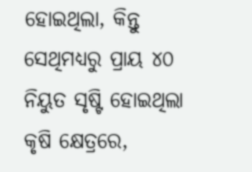ହୋଇଥିଲା, କିନ୍ତୁ ସେଥିମଧ୍ୟରୁ ପ୍ରାୟ ୪୦ ନିୟୁତ ସୃଷ୍ଟି ହୋଇଥିଲା କୃଷି କ୍ଷେତ୍ରରେ,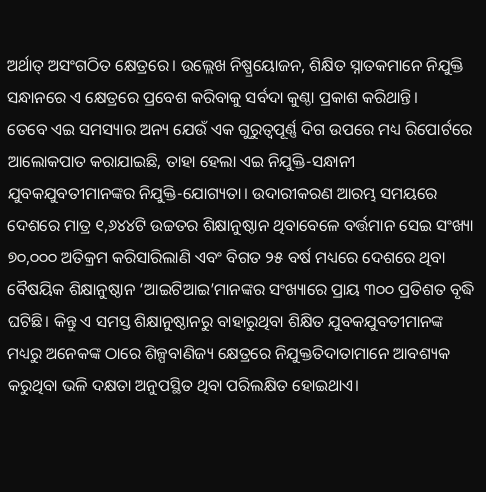ଅର୍ଥାତ୍ ଅସଂଗଠିତ କ୍ଷେତ୍ରରେ। ଉଲ୍ଲେଖ ନିଷ୍ପ୍ରୟୋଜନ, ଶିକ୍ଷିତ ସ୍ନାତକମାନେ ନିଯୁକ୍ତି ସନ୍ଧାନରେ ଏ କ୍ଷେତ୍ରରେ ପ୍ରବେଶ କରିବାକୁ ସର୍ବଦା କୁଣ୍ଠା ପ୍ରକାଶ କରିଥାନ୍ତି।
ତେବେ ଏଇ ସମସ୍ୟାର ଅନ୍ୟ ଯେଉଁ ଏକ ଗୁରୁତ୍ବପୂର୍ଣ୍ଣ ଦିଗ ଉପରେ ମଧ୍ୟ ରିପୋର୍ଟରେ ଆଲୋକପାତ କରାଯାଇଛି, ତାହା ହେଲା ଏଇ ନିଯୁକ୍ତି-ସନ୍ଧାନୀ ଯୁବକଯୁବତୀମାନଙ୍କର ନିଯୁକ୍ତି-ଯୋଗ୍ୟତା। ଉଦାରୀକରଣ ଆରମ୍ଭ ସମୟରେ ଦେଶରେ ମାତ୍ର ୧,୬୪୪ଟି ଉଚ୍ଚତର ଶିକ୍ଷାନୁଷ୍ଠାନ ଥିବାବେଳେ ବର୍ତ୍ତମାନ ସେଇ ସଂଖ୍ୟା ୭୦,୦୦୦ ଅତିକ୍ରମ କରିସାରିଲାଣି ଏବଂ ବିଗତ ୨୫ ବର୍ଷ ମଧ୍ୟରେ ଦେଶରେ ଥିବା ବୈଷୟିକ ଶିକ୍ଷାନୁଷ୍ଠାନ ‘ଆଇଟିଆଇ’ମାନଙ୍କ‌ର ସଂଖ୍ୟାରେ ପ୍ରାୟ ୩୦୦ ପ୍ରତିଶତ ବୃଦ୍ଧି ଘଟିଛି। କିନ୍ତୁ ଏ ସମସ୍ତ ଶିକ୍ଷାନୁଷ୍ଠାନରୁ ବାହାରୁଥିବା ଶିକ୍ଷିତ ଯୁବକଯୁବତୀମାନଙ୍କ ମଧ୍ୟରୁ ଅନେକଙ୍କ ଠାରେ ଶିଳ୍ପବାଣିଜ୍ୟ କ୍ଷେତ୍ରରେ ନିଯୁକ୍ତତିଦାତାମାନେ ଆବଶ୍ୟକ କରୁଥିବା ଭଳି ଦକ୍ଷତା ଅନୁପସ୍ଥିତ ଥିବା ପରିଲକ୍ଷିତ ହୋଇଥାଏ।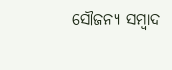ସୌଜନ୍ୟ ସମ୍ବାଦ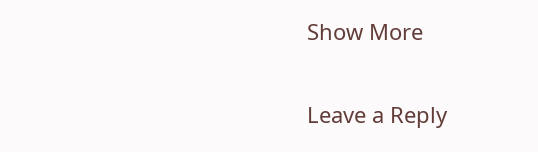Show More

Leave a Reply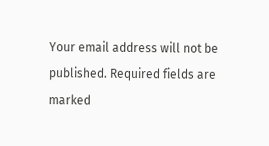Your email address will not be published. Required fields are marked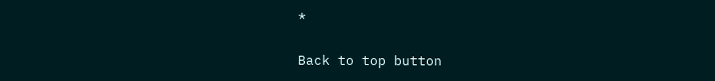*

Back to top button